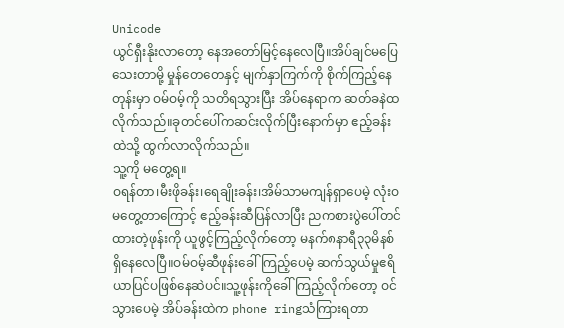Unicode
ယွင်ရှီးနိုးလာတော့ နေအတော်မြင့်နေလေပြီ။အိပ်ချင်မပြေသေးတာမို့ မှုန်တေတေနှင့် မျက်နှာကြက်ကို စိုက်ကြည့်နေတုန်းမှာ ဝမ်ဝမ့်ကို သတိရသွားပြီး အိပ်နေရာက ဆတ်ခနဲထလိုက်သည်။ခုတင်ပေါ်ကဆင်းလိုက်ပြီးနောက်မှာ ဧည့်ခန်းထဲသို့ ထွက်လာလိုက်သည်။
သူ့ကို မတွေ့ရ။
ဝရန်တာ၊မီးဖိုခန်း၊ရေချိုးခန်း၊အိမ်သာမကျန်ရှာပေမဲ့ လုံးဝမတွေ့တာကြောင့် ဧည့်ခန်းဆီပြန်လာပြီး ညကစားပွဲပေါ်တင်ထားတဲ့ဖုန်းကို ယူဖွင့်ကြည့်လိုက်တော့ မနက်၈နာရီ၃၃မိနစ်ရှိနေလေပြီ။ဝမ်ဝမ့်ဆီဖုန်းခေါ်ကြည့်ပေမဲ့ ဆက်သွယ်မှုဧရိယာပြင်ပဖြစ်နေဆဲပင်။သူ့ဖုန်းကိုခေါ်ကြည့်လိုက်တော့ ဝင်သွားပေမဲ့ အိပ်ခန်းထဲက phone ringသံကြားရတာ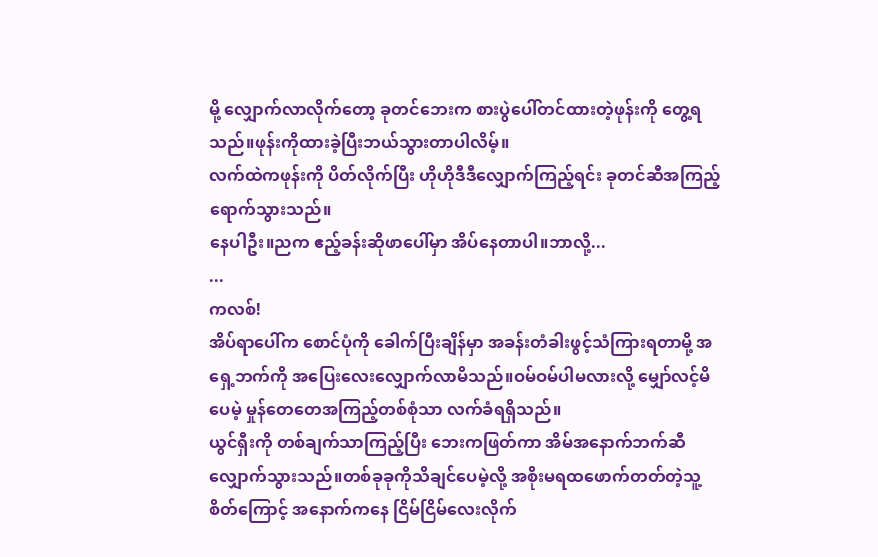မို့ လျှောက်လာလိုက်တော့ ခုတင်ဘေးက စားပွဲပေါ်တင်ထားတဲ့ဖုန်းကို တွေ့ရသည်။ဖုန်းကိုထားခဲ့ပြီးဘယ်သွားတာပါလိမ့်။
လက်ထဲကဖုန်းကို ပိတ်လိုက်ပြီး ဟိုဟိုဒီဒီလျှောက်ကြည့်ရင်း ခုတင်ဆီအကြည့်ရောက်သွားသည်။
နေပါဦး။ညက ဧည့်ခန်းဆိုဖာပေါ်မှာ အိပ်နေတာပါ။ဘာလို့...
...
ကလစ်!
အိပ်ရာပေါ်က စောင်ပုံကို ခေါက်ပြီးချိန်မှာ အခန်းတံခါးဖွင့်သံကြားရတာမို့ အရှေ့ဘက်ကို အပြေးလေးလျှောက်လာမိသည်။ဝမ်ဝမ်ပါမလားလို့ မျှော်လင့်မိပေမဲ့ မှုန်တေတေအကြည့်တစ်စုံသာ လက်ခံရရှိသည်။
ယွင်ရှီးကို တစ်ချက်သာကြည့်ပြီး ဘေးကဖြတ်ကာ အိမ်အနောက်ဘက်ဆီ လျှောက်သွားသည်။တစ်ခုခုကိုသိချင်ပေမဲ့လို့ အစိုးမရထဖောက်တတ်တဲ့သူ့စိတ်ကြောင့် အနောက်ကနေ ငြိမ်ငြိမ်လေးလိုက်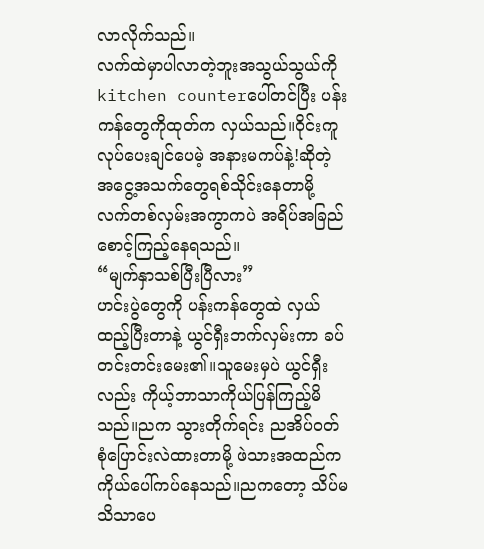လာလိုက်သည်။
လက်ထဲမှာပါလာတဲ့ဘူးအသွယ်သွယ်ကို kitchen counterပေါ်တင်ပြီး ပန်းကန်တွေကိုထုတ်က လှယ်သည်။ဝိုင်းကူလုပ်ပေးချင်ပေမဲ့ အနားမကပ်နဲ့!ဆိုတဲ့ အငွေ့အသက်တွေရစ်သိုင်းနေတာမို့ လက်တစ်လှမ်းအကွာကပဲ အရိပ်အခြည်စောင့်ကြည့်နေရသည်။
“မျက်နှာသစ်ပြီးပြီလား”
ဟင်းပွဲတွေကို ပန်းကန်တွေထဲ လှယ်ထည့်ပြီးတာနဲ့ ယွင်ရှီးဘက်လှမ်းကာ ခပ်တင်းတင်းမေး၏။သူမေးမှပဲ ယွင်ရှီးလည်း ကိုယ့်ဘာသာကိုယ်ပြန်ကြည့်မိသည်။ညက သွားတိုက်ရင်း ညအိပ်ဝတ်စုံပြောင်းလဲထားတာမို့ ဖဲသားအထည်က ကိုယ်ပေါ်ကပ်နေသည်။ညကတော့ သိပ်မသိသာပေ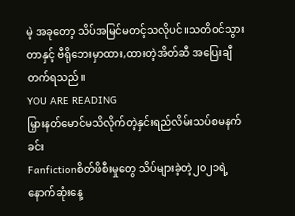မဲ့ အခုတော့ သိပ်အမြင်မတင့်သလိုပင်။သတိဝင်သွားတာနှင့် ဗီရိုဘေးမှာထား,ထားတဲ့အိတ်ဆီ အပြေးချီတက်ရသည်။
YOU ARE READING
မြှားနတ်မောင်မသိလိုက်တဲ့နှင်းရည်လိမ်းသပ်စမနက်ခင်း
Fanfictionစိတ်ဖိစီးမှုတွေ သိပ်များခဲ့တဲ့၂၀၂၁ရဲ့နောက်ဆုံးနေ့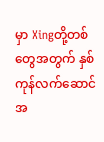မှာ Xingတို့တစ်တွေအတွက် နှစ်ကုန်လက်ဆောင်အ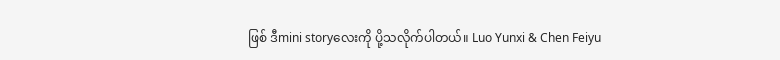ဖြစ် ဒီmini storyလေးကို ပို့သလိုက်ပါတယ်။ Luo Yunxi & Chen Feiyu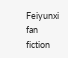Feiyunxi fan fiction